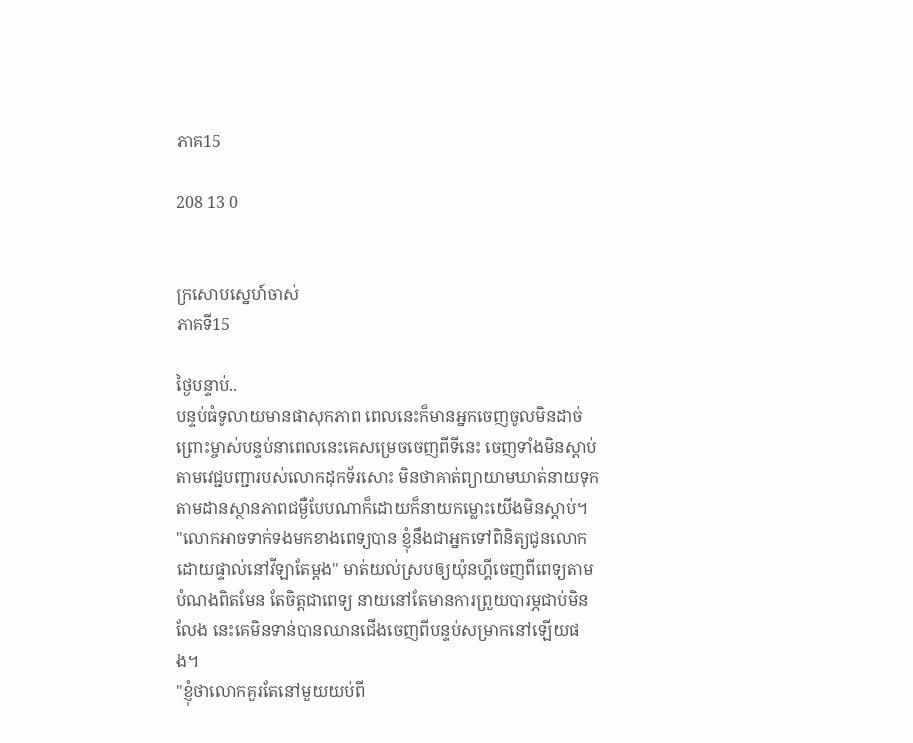ភាគ15

208 13 0


ក្រសោបស្នេហ៍ចាស់
ភាគទី15

ថ្ងៃបន្ទាប់..
បន្ទប់ធំទូលាយមានផាសុកភាព ពេលនេះក៏មានអ្នកចេញចូលមិនដាច់ ព្រោះម្ចាស់បន្ទប់នាពេលនេះគេសម្រេចចេញពីទីនេះ ចេញទាំងមិនស្ដាប់តាមវេជ្ជបញ្ជារបស់លោកដុកទ័រសោះ មិនថាគាត់ព្យាយាមឃាត់នាយទុកតាមដានស្ថានភាពជម្ងឺបែបណាក៏ដោយក៏នាយកម្លោះយើងមិនស្ដាប់។
"លោកអាចទាក់ទងមកខាងពេទ្យបាន ខ្ញុំនឹងជាអ្នកទៅពិនិត្យជូនលោកដោយផ្ទាល់នៅវីឡាតែម្ដង" មាត់យល់ស្របឲ្យយ៉ុនហ្គីចេញពីពេទ្យតាមបំណងពិតមែន តែចិត្តជាពេទ្យ នាយនៅតែមានការព្រួយបារម្ភជាប់មិនលែង នេះគេមិនទាន់បានឈានជើងចេញពីបន្ទប់សម្រាកនៅឡើយផង។
"ខ្ញុំថាលោកគួរតែនៅមួយយប់ពី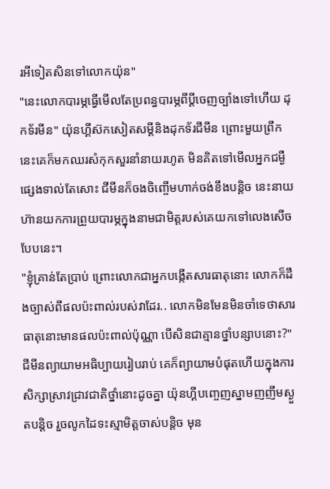រអីទៀតសិនទៅលោកយ៉ុន"
"នេះលោកបារម្ភធ្វើមើលតែប្រពន្ធបារម្ភពីប្ដីចេញច្បាំងទៅហើយ ដុកទ័រមីន" យ៉ុនហ្គីស៊កសៀតសម្ដីនិងដុកទ័រជីមីន ព្រោះមួយព្រឹកនេះគេក៏មកឈរសំកុកសួរនាំនាយរហូត មិនគិតទៅមើលអ្នកជម្ងឺផ្សេងទាល់តែសោះ ជីមីនក៏ចងចិញ្ចើមហាក់ចង់ខឹងបន្តិច នេះនាយហ៊ានយកការព្រួយបារម្ភក្នុងនាមជាមិត្តរបស់គេយកទៅលេងសើចបែបនេះ។
"ខ្ញុំគ្រាន់តែប្រាប់ ព្រោះលោកជាអ្នកបង្កើតសារធាតុនោះ លោកក៏ដឹងច្បាស់ពីផលប៉ះពាល់របស់វាដែរ.. លោកមិនមែនមិនចាំទេថាសារធាតុនោះមានផលប៉ះពាល់ប៉ុណ្ណា បើសិនជាគ្មានថ្នាំបន្សាបនោះ?" ជីមីនព្យាយាមអធិប្បាយរៀបរាប់ គេក៏ព្យាយាមបំផុតហើយក្នុងការសិក្សាស្រាវជ្រាវជាតិថ្នាំនោះដូចគ្នា យ៉ុនហ្គីបញ្ចេញស្នាមញញឹមស្ងួតបន្តិច រួចលូកដៃទះស្មាមិត្តចាស់បន្តិច មុន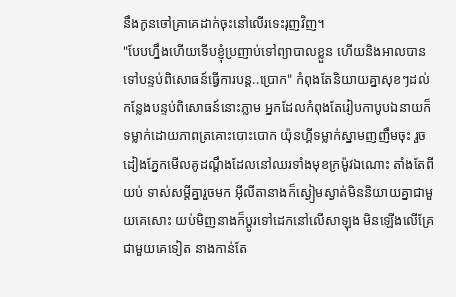នឹងកូនចៅគ្រាគេដាក់ចុះនៅលើរទេះរុញវិញ។
"បែបហ្នឹងហើយទើបខ្ញុំប្រញាប់ទៅព្យាបាលខ្លួន ហើយនិងអាលបានទៅបន្ទប់ពិសោធន៍ធ្វើការបន្ត..ប្រោក" កំពុងតែនិយាយគ្នាសុខៗដល់កន្លែងបន្ទប់ពិសោធន៍នោះភ្លាម អ្នកដែលកំពុងតែរៀបកាបូបឯនាយក៏ទម្លាក់ដោយភាពត្រគោះបោះបោក យ៉ុនហ្គីទម្លាក់ស្នាមញញឹមចុះ រួចដៀងភ្នែកមើលគូដណ្ដឹងដែលនៅឈរទាំងមុខក្រម៉ូវឯណោះ តាំងតែពីយប់ ទាស់សម្ដីគ្នារួចមក អ៊ីលីតានាងក៏ស្ងៀមស្ងាត់មិននិយាយគ្នាជាមួយគេសោះ យប់មិញនាងក៏ប្ដូរទៅដេកនៅលើសាឡុង មិនឡើងលើគ្រែជាមួយគេទៀត នាងកាន់តែ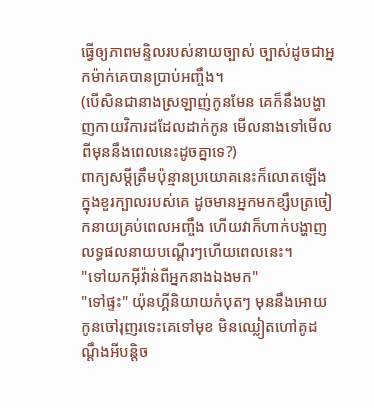ធ្វើឲ្យភាពមន្ទិលរបស់នាយច្បាស់ ច្បាស់ដូចជាអ្នកម៉ាក់គេបានប្រាប់អញ្ចឹង។
(បើសិនជានាងស្រឡាញ់កូនមែន គេក៏នឹងបង្ហាញកាយវិការដដែលដាក់កូន មើលនាងទៅមើលពីមុននឹងពេលនេះដូចគ្នាទេ?)
ពាក្យសម្ដីត្រឹមប៉ុន្មានប្រយោគនេះក៏លោតឡើងក្នុងខួរក្បាលរបស់គេ ដូចមានអ្នកមកខ្សឹបត្រចៀកនាយគ្រប់ពេលអញ្ចឹង ហើយវាក៏ហាក់បង្ហាញលទ្ធផលនាយបណ្ដើរៗហើយពេលនេះ។
"ទៅយកអ៊ីវ៉ាន់ពីអ្នកនាងឯងមក"
"ទៅផ្ទះ" យ៉ុនហ្គីនិយាយកំបុតៗ មុននឹងអោយកូនចៅរុញរទេះគេទៅមុខ មិនឈ្លៀតហៅគូដណ្ដឹងអីបន្តិច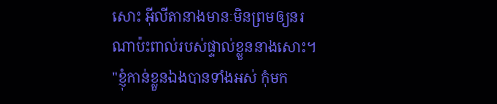សោះ អ៊ីលីតានាងមានៈមិនព្រមឲ្យនរណាប៉ះពាល់របស់ផ្ទាល់ខ្លួននាងសោះ។
"ខ្ញុំកាន់ខ្លួនឯងបានទាំងអស់ កុំមក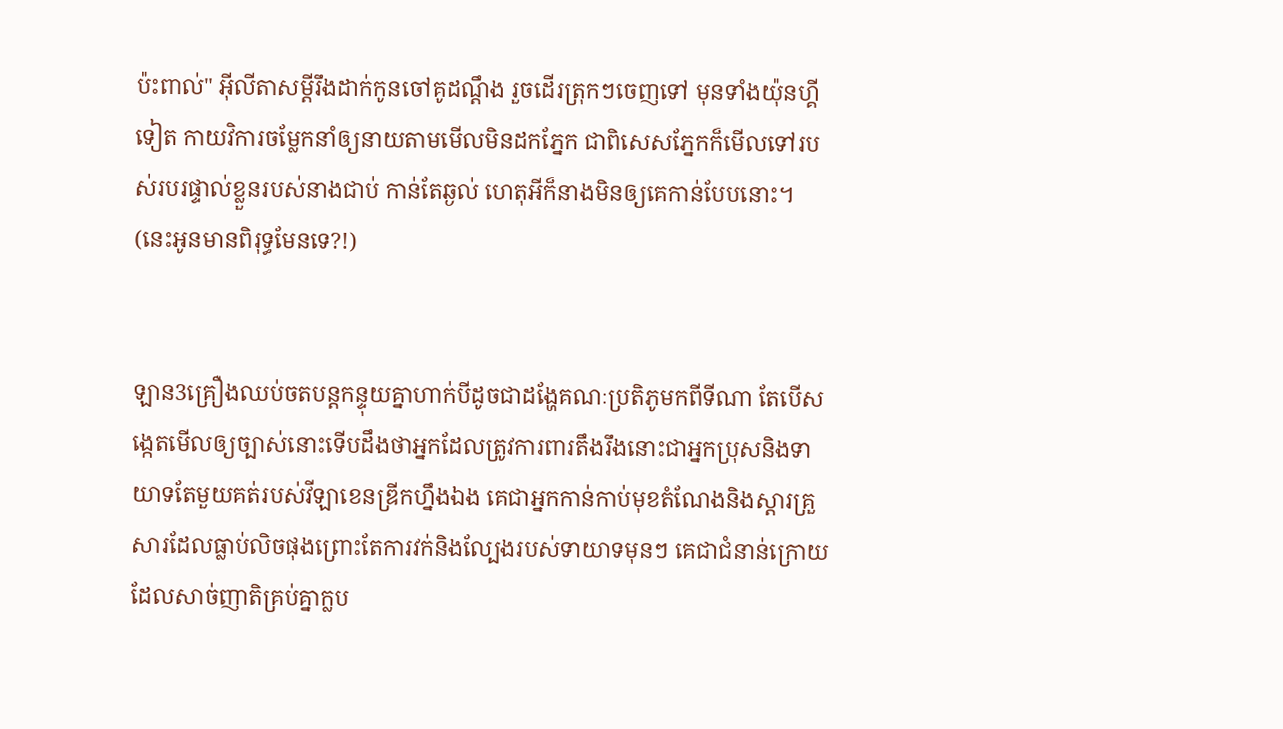ប៉ះពាល់" អ៊ីលីតាសម្ដីរឹងដាក់កូនចៅគូដណ្ដឹង រួចដើរត្រុកៗចេញទៅ មុនទាំងយ៉ុនហ្គីទៀត កាយវិការចម្លែកនាំឲ្យនាយតាមមើលមិនដកភ្នែក ជាពិសេសភ្នែកក៏មើលទៅរបស់របរផ្ទាល់ខ្លួនរបស់នាងជាប់ កាន់តែឆ្ងល់ ហេតុអីក៏នាងមិនឲ្យគេកាន់បែបនោះ។
(នេះអូនមានពិរុទ្ធមែនទេ?!)


ឡាន3គ្រឿងឈប់ចតបន្តកន្ទុយគ្នាហាក់បីដូចជាដង្ហែគណៈប្រតិភូមកពីទីណា តែបើសង្កេតមើលឲ្យច្បាស់នោះទើបដឹងថាអ្នកដែលត្រូវការពារតឹងរឹងនោះជាអ្នកប្រុសនិងទាយាទតែមួយគត់របស់វីឡាខេនឌ្រីកហ្នឹងឯង គេជាអ្នកកាន់កាប់មុខតំណែងនិងស្ដារគ្រួសារដែលធ្លាប់លិចផុងព្រោះតែការវក់និងល្បែងរបស់ទាយាទមុនៗ គេជាជំនាន់ក្រោយដែលសាច់ញាតិគ្រប់គ្នាក្លប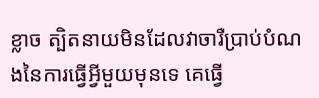ខ្លាច ត្បិតនាយមិនដែលវាចារឺប្រាប់បំណងនៃការធ្វើអ្វីមួយមុនទេ គេធ្វើ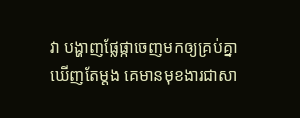វា បង្ហាញផ្លែផ្កាចេញមកឲ្យគ្រប់គ្នាឃើញតែម្ដង គេមានមុខងារជាសា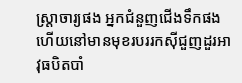ស្ត្រាចារ្យផង អ្នកជំនួញជើងទឹកផង ហើយនៅមានមុខរបររកសុីជួញដួរអាវុធបិតបាំ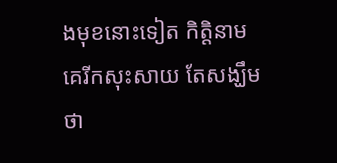ងមុខនោះទៀត កិត្តិនាមគេរីកសុះសាយ តែសង្ឃឹមថា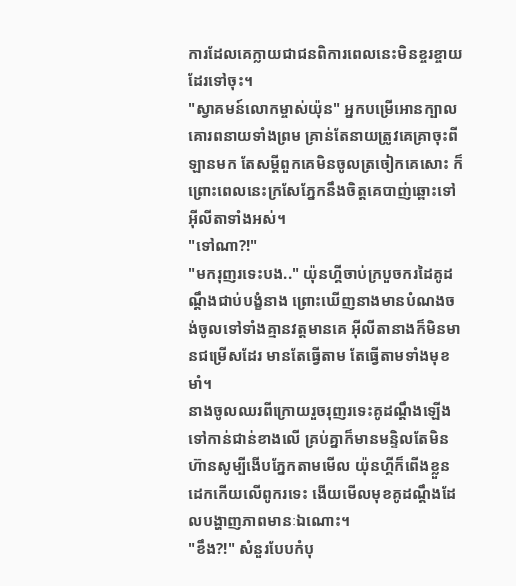ការដែលគេក្លាយជាជនពិការពេលនេះមិនខ្ចរខ្ចាយដែរទៅចុះ។
"ស្វាគមន៍លោកម្ចាស់យ៉ុន" អ្នកបម្រើអោនក្បាលគោរពនាយទាំងព្រម គ្រាន់តែនាយត្រូវគេគ្រាចុះពីឡានមក តែសម្ដីពួកគេមិនចូលត្រចៀកគេសោះ ក៏ព្រោះពេលនេះក្រសែភ្នែកនឹងចិត្តគេបាញ់ឆ្ពោះទៅអ៊ីលីតាទាំងអស់។
"ទៅណា?!"
"មករុញរទេះបង.." យ៉ុនហ្គីចាប់ក្របួចករដៃគូដណ្ដឹងជាប់បង្ខំនាង ព្រោះឃើញនាងមានបំណងចង់ចូលទៅទាំងគ្មានវត្តមានគេ អ៊ីលីតានាងក៏មិនមានជម្រើសដែរ មានតែធ្វើតាម តែធ្វើតាមទាំងមុខមាំ។
នាងចូលឈរពីក្រោយរួចរុញរទេះគូដណ្ដឹងឡើងទៅកាន់ជាន់ខាងលើ គ្រប់គ្នាក៏មានមន្ទិលតែមិនហ៊ានសូម្បីងើបភ្នែកតាមមើល យ៉ុនហ្គីក៏ពើងខ្លួនដេកកើយលើពូករទេះ ងើយមើលមុខគូដណ្ដឹងដែលបង្ហាញភាពមានៈឯណោះ។
"ខឹង?!" សំនួរបែបកំបុ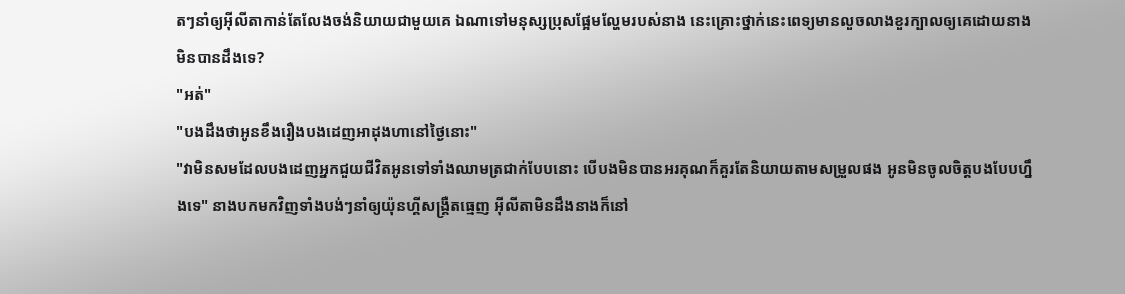តៗនាំឲ្យអ៊ីលីតាកាន់តែលែងចង់និយាយជាមួយគេ ឯណាទៅមនុស្សប្រុសផ្អែមល្ហែមរបស់នាង នេះគ្រោះថ្នាក់នេះពេទ្យមានលួចលាងខួរក្បាលឲ្យគេដោយនាងមិនបានដឹងទេ?
"អត់"
"បងដឹងថាអូនខឹងរឿងបងដេញអាដុងហានៅថ្ងៃនោះ"
"វាមិនសមដែលបងដេញអ្នកជួយជីវិតអូនទៅទាំងឈាមត្រជាក់បែបនោះ បើបងមិនបានអរគុណក៏គួរតែនិយាយតាមសម្រួលផង អូនមិនចូលចិត្តបងបែបហ្នឹងទេ" នាងបកមកវិញទាំងបង់ៗនាំឲ្យយ៉ុនហ្គីសង្គ្រឺតធ្មេញ អ៊ីលីតាមិនដឹងនាងក៏នៅ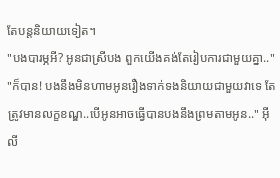តែបន្តនិយាយទៀត។
"បងបារម្ភអី? អូនជាស្រីបង ពួកយើងគង់តែរៀបការជាមួយគ្នា.."
"ក៏បាន! បងនឹងមិនហាមអូនរឿងទាក់ទងនិយាយជាមួយវាទេ តែត្រូវមានលក្ខខណ្ឌ..បើអូនអាចធ្វើបានបងនឹងព្រមតាមអូន.." អ៊ីលី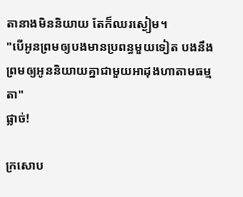តានាងមិននិយាយ តែក៏ឈរស្ងៀម។
"បើអូនព្រមឲ្យបងមានប្រពន្ធមួយទៀត បងនឹងព្រមឲ្យអូននិយាយគ្នាជាមួយអាដុងហាតាមធម្មតា"
ផ្លាច់!

ក្រសោប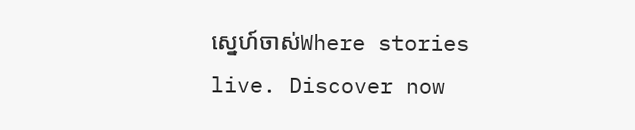ស្នេហ៍ចាស់Where stories live. Discover now